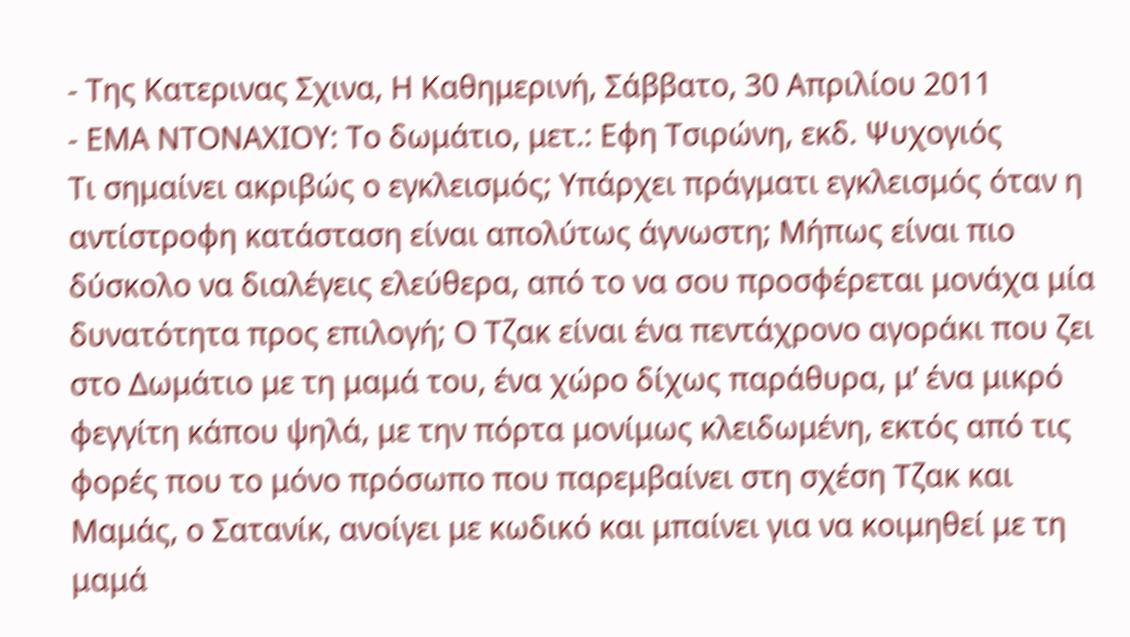- Της Κατερινας Σχινα, Η Καθημερινή, Σάββατο, 30 Aπριλίου 2011
- ΕΜΑ ΝΤΟΝΑΧΙΟΥ: Το δωμάτιο, μετ.: Εφη Τσιρώνη, εκδ. Ψυχογιός
Τι σημαίνει ακριβώς ο εγκλεισμός; Υπάρχει πράγματι εγκλεισμός όταν η αντίστροφη κατάσταση είναι απολύτως άγνωστη; Μήπως είναι πιο δύσκολο να διαλέγεις ελεύθερα, από το να σου προσφέρεται μονάχα μία δυνατότητα προς επιλογή; Ο Τζακ είναι ένα πεντάχρονο αγοράκι που ζει στο Δωμάτιο με τη μαμά του, ένα χώρο δίχως παράθυρα, μ’ ένα μικρό φεγγίτη κάπου ψηλά, με την πόρτα μονίμως κλειδωμένη, εκτός από τις φορές που το μόνο πρόσωπο που παρεμβαίνει στη σχέση Τζακ και Μαμάς, ο Σατανίκ, ανοίγει με κωδικό και μπαίνει για να κοιμηθεί με τη μαμά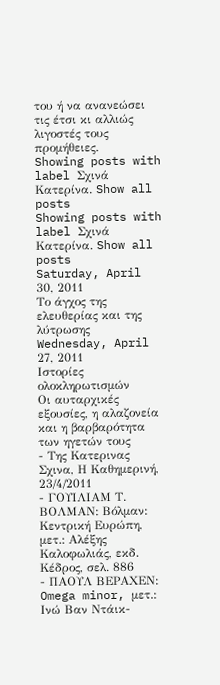του ή να ανανεώσει τις έτσι κι αλλιώς λιγοστές τους προμήθειες.
Showing posts with label Σχινά Κατερίνα. Show all posts
Showing posts with label Σχινά Κατερίνα. Show all posts
Saturday, April 30, 2011
Το άγχος της ελευθερίας και της λύτρωσης
Wednesday, April 27, 2011
Ιστορίες ολοκληρωτισμών
Οι αυταρχικές εξουσίες, η αλαζονεία και η βαρβαρότητα των ηγετών τους
- Της Κατερινας Σχινα, Η Καθημερινή, 23/4/2011
- ΓΟΥΙΛΙΑΜ Τ. ΒΟΛΜΑΝ: Βόλμαν: Κεντρική Ευρώπη, μετ.: Αλέξης Καλοφωλιάς, εκδ. Κέδρος, σελ. 886
- ΠΑΟΥΛ ΒΕΡΑΧΕΝ: Omega minor, μετ.: Ινώ Βαν Ντάικ-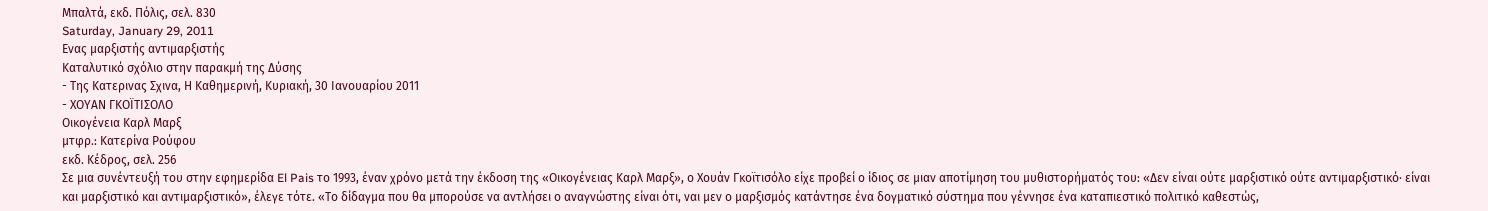Μπαλτά, εκδ. Πόλις, σελ. 830
Saturday, January 29, 2011
Ενας μαρξιστής αντιμαρξιστής
Καταλυτικό σχόλιο στην παρακμή της Δύσης
- Της Κατερινας Σχινα, Η Καθημερινή, Kυριακή, 30 Iανoυαρίου 2011
- ΧΟΥΑΝ ΓΚΟΪΤΙΣΟΛΟ
Οικογένεια Καρλ Μαρξ
μτφρ.: Κατερίνα Ρούφου
εκδ. Κέδρος, σελ. 256
Σε μια συνέντευξή του στην εφημερίδα El Pais το 1993, έναν χρόνο μετά την έκδοση της «Οικογένειας Καρλ Μαρξ», ο Χουάν Γκοϊτισόλο είχε προβεί ο ίδιος σε μιαν αποτίμηση του μυθιστορήματός του: «Δεν είναι ούτε μαρξιστικό ούτε αντιμαρξιστικό· είναι και μαρξιστικό και αντιμαρξιστικό», έλεγε τότε. «Το δίδαγμα που θα μπορούσε να αντλήσει ο αναγνώστης είναι ότι, ναι μεν ο μαρξισμός κατάντησε ένα δογματικό σύστημα που γέννησε ένα καταπιεστικό πολιτικό καθεστώς,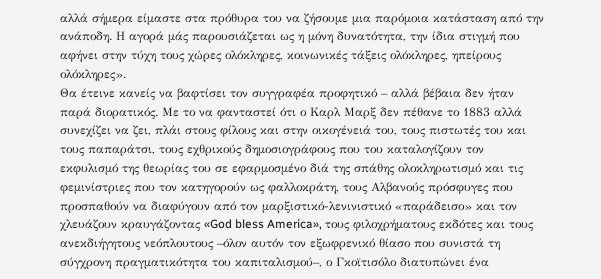αλλά σήμερα είμαστε στα πρόθυρα του να ζήσουμε μια παρόμοια κατάσταση από την ανάποδη. Η αγορά μάς παρουσιάζεται ως η μόνη δυνατότητα, την ίδια στιγμή που αφήνει στην τύχη τους χώρες ολόκληρες, κοινωνικές τάξεις ολόκληρες, ηπείρους ολόκληρες».
Θα έτεινε κανείς να βαφτίσει τον συγγραφέα προφητικό – αλλά βέβαια δεν ήταν παρά διορατικός. Με το να φανταστεί ότι ο Καρλ Μαρξ δεν πέθανε το 1883 αλλά συνεχίζει να ζει, πλάι στους φίλους και στην οικογένειά του, τους πιστωτές του και τους παπαράτσι, τους εχθρικούς δημοσιογράφους που του καταλογίζουν τον εκφυλισμό της θεωρίας του σε εφαρμοσμένο διά της σπάθης ολοκληρωτισμό και τις φεμινίστριες που τον κατηγορούν ως φαλλοκράτη, τους Αλβανούς πρόσφυγες που προσπαθούν να διαφύγουν από τον μαρξιστικό-λενινιστικό «παράδεισο» και τον χλευάζουν κραυγάζοντας «God bless America», τους φιλοχρήματους εκδότες και τους ανεκδιήγητους νεόπλουτους –όλον αυτόν τον εξωφρενικό θίασο που συνιστά τη σύγχρονη πραγματικότητα του καπιταλισμού–, ο Γκοϊτισόλο διατυπώνει ένα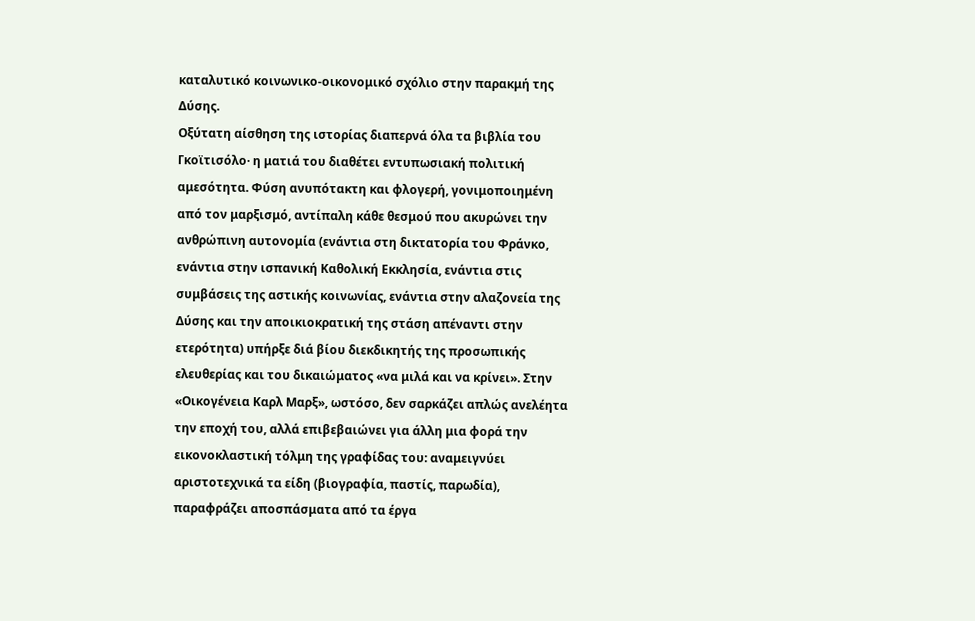καταλυτικό κοινωνικο-οικονομικό σχόλιο στην παρακμή της Δύσης.
Οξύτατη αίσθηση της ιστορίας διαπερνά όλα τα βιβλία του Γκοϊτισόλο· η ματιά του διαθέτει εντυπωσιακή πολιτική αμεσότητα. Φύση ανυπότακτη και φλογερή, γονιμοποιημένη από τον μαρξισμό, αντίπαλη κάθε θεσμού που ακυρώνει την ανθρώπινη αυτονομία (ενάντια στη δικτατορία του Φράνκο, ενάντια στην ισπανική Καθολική Εκκλησία, ενάντια στις συμβάσεις της αστικής κοινωνίας, ενάντια στην αλαζονεία της Δύσης και την αποικιοκρατική της στάση απέναντι στην ετερότητα) υπήρξε διά βίου διεκδικητής της προσωπικής ελευθερίας και του δικαιώματος «να μιλά και να κρίνει». Στην «Οικογένεια Καρλ Μαρξ», ωστόσο, δεν σαρκάζει απλώς ανελέητα την εποχή του, αλλά επιβεβαιώνει για άλλη μια φορά την εικονοκλαστική τόλμη της γραφίδας του: αναμειγνύει αριστοτεχνικά τα είδη (βιογραφία, παστίς, παρωδία), παραφράζει αποσπάσματα από τα έργα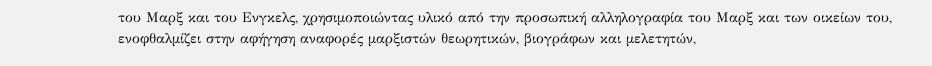του Μαρξ και του Ενγκελς, χρησιμοποιώντας υλικό από την προσωπική αλληλογραφία του Μαρξ και των οικείων του, ενοφθαλμίζει στην αφήγηση αναφορές μαρξιστών θεωρητικών, βιογράφων και μελετητών,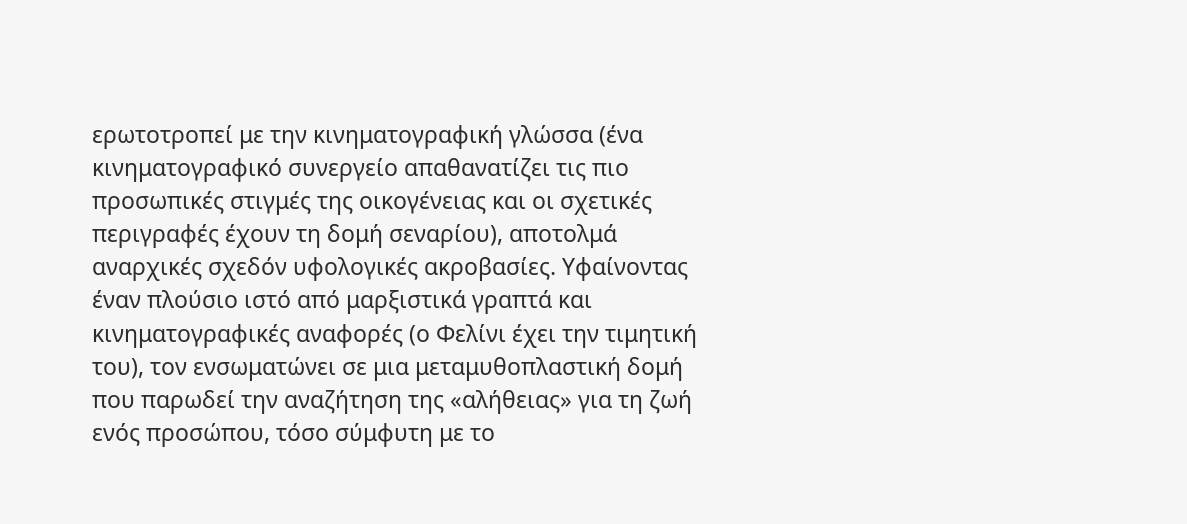ερωτοτροπεί με την κινηματογραφική γλώσσα (ένα κινηματογραφικό συνεργείο απαθανατίζει τις πιο προσωπικές στιγμές της οικογένειας και οι σχετικές περιγραφές έχουν τη δομή σεναρίου), αποτολμά αναρχικές σχεδόν υφολογικές ακροβασίες. Υφαίνοντας έναν πλούσιο ιστό από μαρξιστικά γραπτά και κινηματογραφικές αναφορές (ο Φελίνι έχει την τιμητική του), τον ενσωματώνει σε μια μεταμυθοπλαστική δομή που παρωδεί την αναζήτηση της «αλήθειας» για τη ζωή ενός προσώπου, τόσο σύμφυτη με το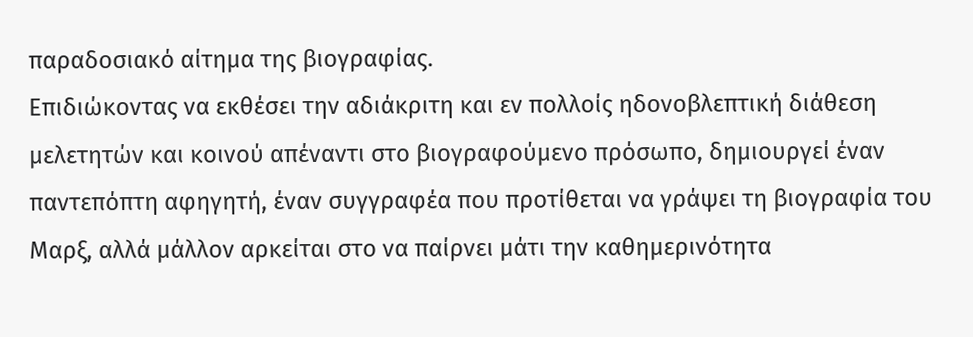παραδοσιακό αίτημα της βιογραφίας.
Επιδιώκοντας να εκθέσει την αδιάκριτη και εν πολλοίς ηδονοβλεπτική διάθεση μελετητών και κοινού απέναντι στο βιογραφούμενο πρόσωπο, δημιουργεί έναν παντεπόπτη αφηγητή, έναν συγγραφέα που προτίθεται να γράψει τη βιογραφία του Μαρξ, αλλά μάλλον αρκείται στο να παίρνει μάτι την καθημερινότητα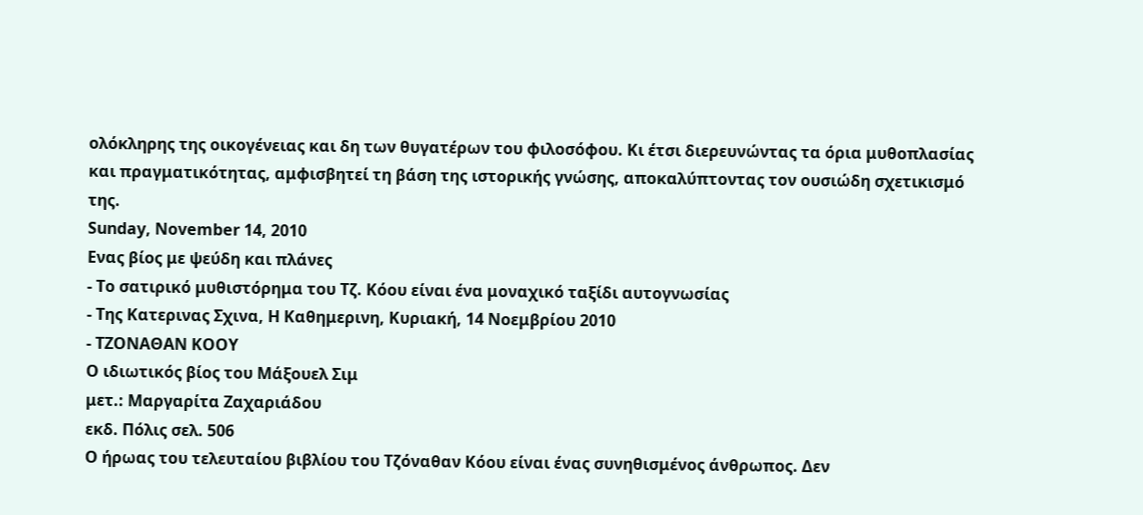ολόκληρης της οικογένειας και δη των θυγατέρων του φιλοσόφου. Κι έτσι διερευνώντας τα όρια μυθοπλασίας και πραγματικότητας, αμφισβητεί τη βάση της ιστορικής γνώσης, αποκαλύπτοντας τον ουσιώδη σχετικισμό της.
Sunday, November 14, 2010
Ενας βίος με ψεύδη και πλάνες
- Το σατιρικό μυθιστόρημα του Τζ. Κόου είναι ένα μοναχικό ταξίδι αυτογνωσίας
- Της Κατερινας Σχινα, Η Καθημερινη, Kυριακή, 14 Nοεμβρίου 2010
- ΤΖΟΝΑΘΑΝ ΚΟΟΥ
Ο ιδιωτικός βίος του Μάξουελ Σιμ
μετ.: Μαργαρίτα Ζαχαριάδου
εκδ. Πόλις σελ. 506
Ο ήρωας του τελευταίου βιβλίου του Τζόναθαν Κόου είναι ένας συνηθισμένος άνθρωπος. Δεν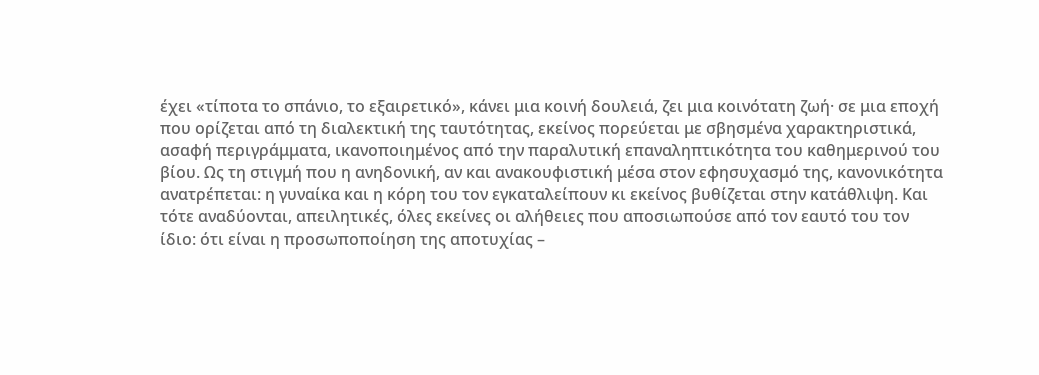έχει «τίποτα το σπάνιο, το εξαιρετικό», κάνει μια κοινή δουλειά, ζει μια κοινότατη ζωή· σε μια εποχή που ορίζεται από τη διαλεκτική της ταυτότητας, εκείνος πορεύεται με σβησμένα χαρακτηριστικά, ασαφή περιγράμματα, ικανοποιημένος από την παραλυτική επαναληπτικότητα του καθημερινού του βίου. Ως τη στιγμή που η ανηδονική, αν και ανακουφιστική μέσα στον εφησυχασμό της, κανονικότητα ανατρέπεται: η γυναίκα και η κόρη του τον εγκαταλείπουν κι εκείνος βυθίζεται στην κατάθλιψη. Και τότε αναδύονται, απειλητικές, όλες εκείνες οι αλήθειες που αποσιωπούσε από τον εαυτό του τον ίδιο: ότι είναι η προσωποποίηση της αποτυχίας –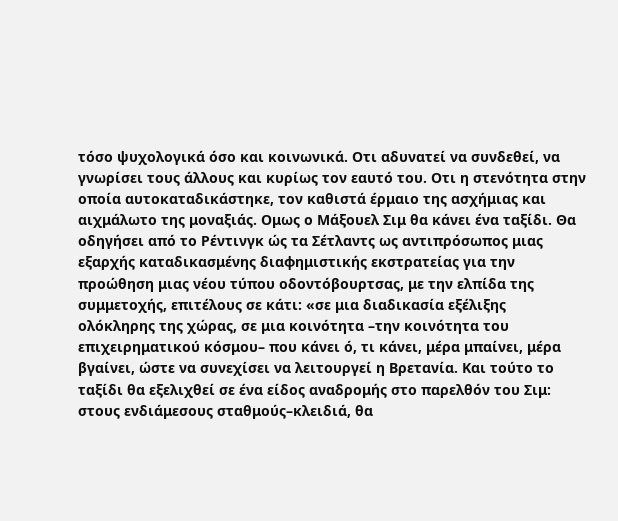τόσο ψυχολογικά όσο και κοινωνικά. Οτι αδυνατεί να συνδεθεί, να γνωρίσει τους άλλους και κυρίως τον εαυτό του. Οτι η στενότητα στην οποία αυτοκαταδικάστηκε, τον καθιστά έρμαιο της ασχήμιας και αιχμάλωτο της μοναξιάς. Ομως ο Μάξουελ Σιμ θα κάνει ένα ταξίδι. Θα οδηγήσει από το Ρέντινγκ ώς τα Σέτλαντς ως αντιπρόσωπος μιας εξαρχής καταδικασμένης διαφημιστικής εκστρατείας για την προώθηση μιας νέου τύπου οδοντόβουρτσας, με την ελπίδα της συμμετοχής, επιτέλους σε κάτι: «σε μια διαδικασία εξέλιξης ολόκληρης της χώρας, σε μια κοινότητα –την κοινότητα του επιχειρηματικού κόσμου– που κάνει ό, τι κάνει, μέρα μπαίνει, μέρα βγαίνει, ώστε να συνεχίσει να λειτουργεί η Βρετανία. Και τούτο το ταξίδι θα εξελιχθεί σε ένα είδος αναδρομής στο παρελθόν του Σιμ: στους ενδιάμεσους σταθμούς–κλειδιά, θα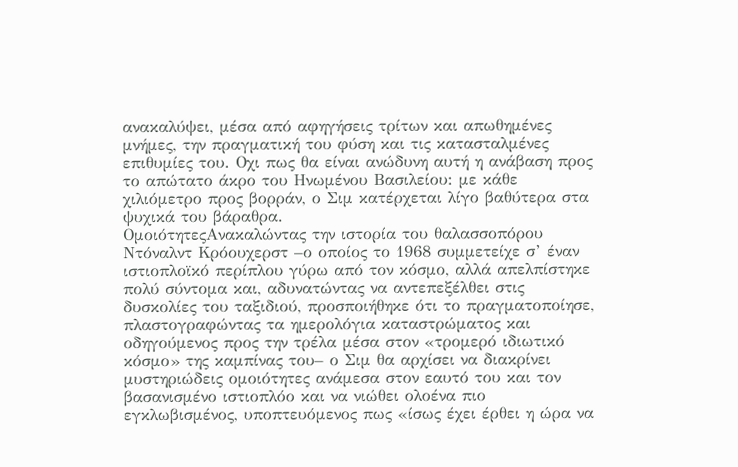ανακαλύψει, μέσα από αφηγήσεις τρίτων και απωθημένες μνήμες, την πραγματική του φύση και τις κατασταλμένες επιθυμίες του. Οχι πως θα είναι ανώδυνη αυτή η ανάβαση προς το απώτατο άκρο του Ηνωμένου Βασιλείου: με κάθε χιλιόμετρο προς βορράν, ο Σιμ κατέρχεται λίγο βαθύτερα στα ψυχικά του βάραθρα.
ΟμοιότητεςΑνακαλώντας την ιστορία του θαλασσοπόρου Ντόναλντ Κρόουχερστ –ο οποίος το 1968 συμμετείχε σ’ έναν ιστιοπλοϊκό περίπλου γύρω από τον κόσμο, αλλά απελπίστηκε πολύ σύντομα και, αδυνατώντας να αντεπεξέλθει στις δυσκολίες του ταξιδιού, προσποιήθηκε ότι το πραγματοποίησε, πλαστογραφώντας τα ημερολόγια καταστρώματος και οδηγούμενος προς την τρέλα μέσα στον «τρομερό ιδιωτικό κόσμο» της καμπίνας του– ο Σιμ θα αρχίσει να διακρίνει μυστηριώδεις ομοιότητες ανάμεσα στον εαυτό του και τον βασανισμένο ιστιοπλόο και να νιώθει ολοένα πιο εγκλωβισμένος, υποπτευόμενος πως «ίσως έχει έρθει η ώρα να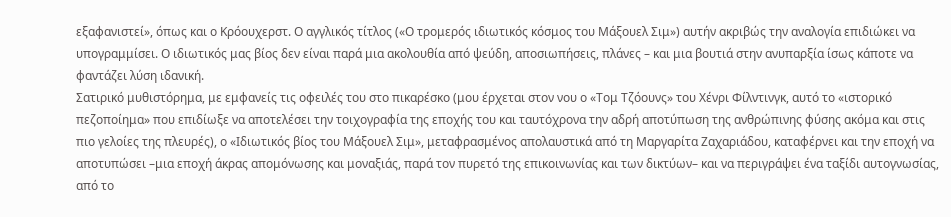εξαφανιστεί», όπως και ο Κρόουχερστ. Ο αγγλικός τίτλος («Ο τρομερός ιδιωτικός κόσμος του Μάξουελ Σιμ») αυτήν ακριβώς την αναλογία επιδιώκει να υπογραμμίσει. Ο ιδιωτικός μας βίος δεν είναι παρά μια ακολουθία από ψεύδη, αποσιωπήσεις, πλάνες – και μια βουτιά στην ανυπαρξία ίσως κάποτε να φαντάζει λύση ιδανική.
Σατιρικό μυθιστόρημα, με εμφανείς τις οφειλές του στο πικαρέσκο (μου έρχεται στον νου ο «Τομ Τζόουνς» του Χένρι Φίλντινγκ, αυτό το «ιστορικό πεζοποίημα» που επιδίωξε να αποτελέσει την τοιχογραφία της εποχής του και ταυτόχρονα την αδρή αποτύπωση της ανθρώπινης φύσης ακόμα και στις πιο γελοίες της πλευρές), ο «Ιδιωτικός βίος του Μάξουελ Σιμ», μεταφρασμένος απολαυστικά από τη Μαργαρίτα Ζαχαριάδου, καταφέρνει και την εποχή να αποτυπώσει –μια εποχή άκρας απομόνωσης και μοναξιάς, παρά τον πυρετό της επικοινωνίας και των δικτύων– και να περιγράψει ένα ταξίδι αυτογνωσίας, από το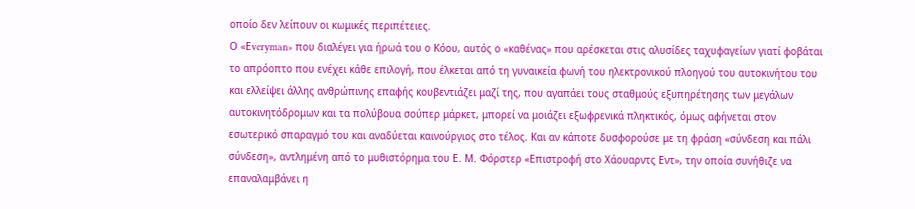οποίο δεν λείπουν οι κωμικές περιπέτειες.
Ο «Εveryman» που διαλέγει για ήρωά του ο Κόου, αυτός ο «καθένας» που αρέσκεται στις αλυσίδες ταχυφαγείων γιατί φοβάται το απρόοπτο που ενέχει κάθε επιλογή, που έλκεται από τη γυναικεία φωνή του ηλεκτρονικού πλοηγού του αυτοκινήτου του και ελλείψει άλλης ανθρώπινης επαφής κουβεντιάζει μαζί της, που αγαπάει τους σταθμούς εξυπηρέτησης των μεγάλων αυτοκινητόδρομων και τα πολύβουα σούπερ μάρκετ, μπορεί να μοιάζει εξωφρενικά πληκτικός, όμως αφήνεται στον εσωτερικό σπαραγμό του και αναδύεται καινούργιος στο τέλος. Και αν κάποτε δυσφορούσε με τη φράση «σύνδεση και πάλι σύνδεση», αντλημένη από το μυθιστόρημα του Ε. Μ. Φόρστερ «Επιστροφή στο Χάουαρντς Εντ», την οποία συνήθιζε να επαναλαμβάνει η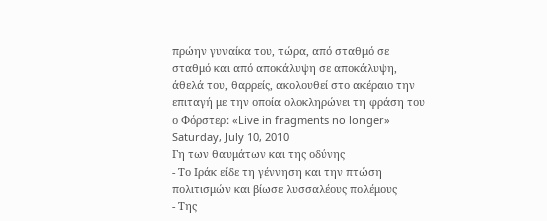πρώην γυναίκα του, τώρα, από σταθμό σε σταθμό και από αποκάλυψη σε αποκάλυψη, άθελά του, θαρρείς, ακολουθεί στο ακέραιο την επιταγή με την οποία ολοκληρώνει τη φράση του ο Φόρστερ: «Live in fragments no longer»
Saturday, July 10, 2010
Γη των θαυμάτων και της οδύνης
- Το Ιράκ είδε τη γέννηση και την πτώση πολιτισμών και βίωσε λυσσαλέους πολέμους
- Της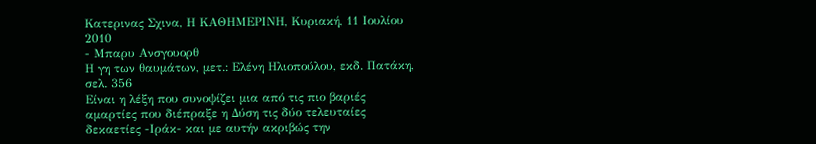Κατερινας Σχινα, Η ΚΑΘΗΜΕΡΙΝΗ, Kυριακή, 11 Iουλίου 2010
- Μπαρυ Ανσγουορθ
Η γη των θαυμάτων, μετ.: Ελένη Ηλιοπούλου, εκδ. Πατάκη, σελ. 356
Είναι η λέξη που συνοψίζει μια από τις πιο βαριές αμαρτίες που διέπραξε η Δύση τις δύο τελευταίες δεκαετίες -Ιράκ- και με αυτήν ακριβώς την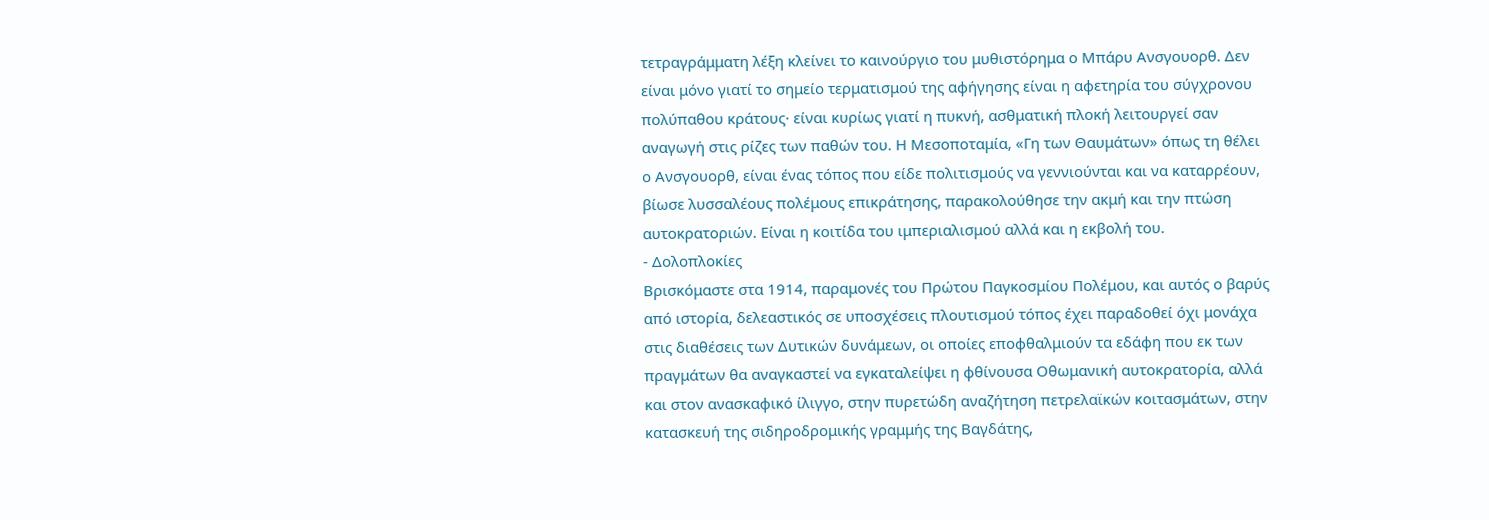τετραγράμματη λέξη κλείνει το καινούργιο του μυθιστόρημα ο Μπάρυ Ανσγουορθ. Δεν είναι μόνο γιατί το σημείο τερματισμού της αφήγησης είναι η αφετηρία του σύγχρονου πολύπαθου κράτους· είναι κυρίως γιατί η πυκνή, ασθματική πλοκή λειτουργεί σαν αναγωγή στις ρίζες των παθών του. Η Μεσοποταμία, «Γη των Θαυμάτων» όπως τη θέλει ο Ανσγουορθ, είναι ένας τόπος που είδε πολιτισμούς να γεννιούνται και να καταρρέουν, βίωσε λυσσαλέους πολέμους επικράτησης, παρακολούθησε την ακμή και την πτώση αυτοκρατοριών. Είναι η κοιτίδα του ιμπεριαλισμού αλλά και η εκβολή του.
- Δολοπλοκίες
Βρισκόμαστε στα 1914, παραμονές του Πρώτου Παγκοσμίου Πολέμου, και αυτός ο βαρύς από ιστορία, δελεαστικός σε υποσχέσεις πλουτισμού τόπος έχει παραδοθεί όχι μονάχα στις διαθέσεις των Δυτικών δυνάμεων, οι οποίες εποφθαλμιούν τα εδάφη που εκ των πραγμάτων θα αναγκαστεί να εγκαταλείψει η φθίνουσα Οθωμανική αυτοκρατορία, αλλά και στον ανασκαφικό ίλιγγο, στην πυρετώδη αναζήτηση πετρελαϊκών κοιτασμάτων, στην κατασκευή της σιδηροδρομικής γραμμής της Βαγδάτης,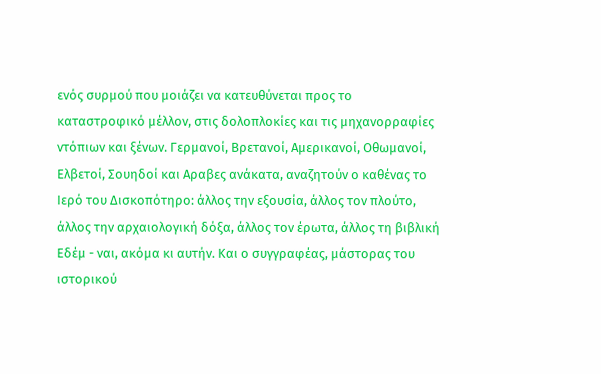ενός συρμού που μοιάζει να κατευθύνεται προς το καταστροφικό μέλλον, στις δολοπλοκίες και τις μηχανορραφίες ντόπιων και ξένων. Γερμανοί, Βρετανοί, Αμερικανοί, Οθωμανοί, Ελβετοί, Σουηδοί και Αραβες ανάκατα, αναζητούν ο καθένας το Ιερό του Δισκοπότηρο: άλλος την εξουσία, άλλος τον πλούτο, άλλος την αρχαιολογική δόξα, άλλος τον έρωτα, άλλος τη βιβλική Εδέμ - ναι, ακόμα κι αυτήν. Και ο συγγραφέας, μάστορας του ιστορικού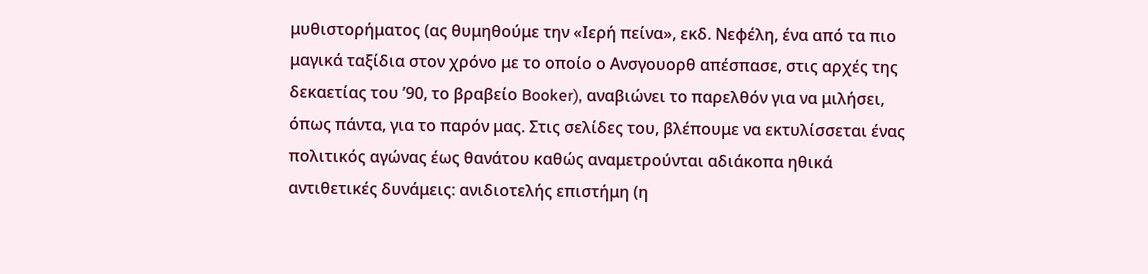μυθιστορήματος (ας θυμηθούμε την «Ιερή πείνα», εκδ. Νεφέλη, ένα από τα πιο μαγικά ταξίδια στον χρόνο με το οποίο ο Ανσγουορθ απέσπασε, στις αρχές της δεκαετίας του ’90, το βραβείο Booker), αναβιώνει το παρελθόν για να μιλήσει, όπως πάντα, για το παρόν μας. Στις σελίδες του, βλέπουμε να εκτυλίσσεται ένας πολιτικός αγώνας έως θανάτου καθώς αναμετρούνται αδιάκοπα ηθικά αντιθετικές δυνάμεις: ανιδιοτελής επιστήμη (η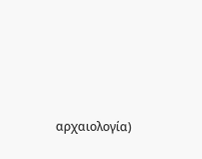αρχαιολογία)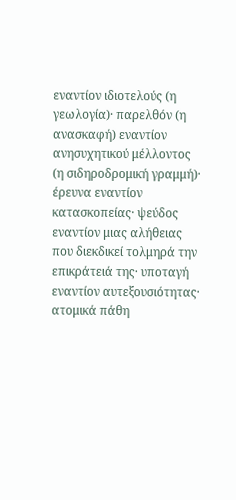εναντίον ιδιοτελούς (η γεωλογία)· παρελθόν (η ανασκαφή) εναντίον ανησυχητικού μέλλοντος (η σιδηροδρομική γραμμή)· έρευνα εναντίον κατασκοπείας· ψεύδος εναντίον μιας αλήθειας που διεκδικεί τολμηρά την επικράτειά της· υποταγή εναντίον αυτεξουσιότητας· ατομικά πάθη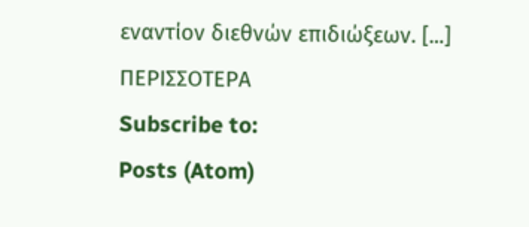εναντίον διεθνών επιδιώξεων. [...] ΠΕΡΙΣΣΟΤΕΡΑ
Subscribe to:
Posts (Atom)